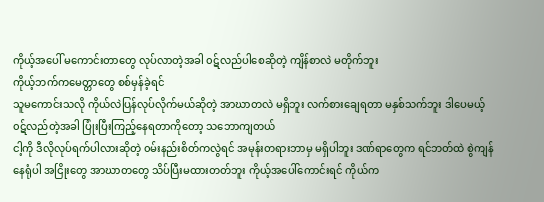ကိုယ့်အပေါ် မကောင်းတာတွေ လုပ်လာတဲ့အခါ ၀ဋ်လည်ပါစေဆိုတဲ့ ကျိန်စာလဲ မတိုက်ဘူး
ကိုယ့်ဘက်ကမေတ္တာတွေ စစ်မှန်ခဲ့ရင်
သူမကောင်းသလို ကိုယ်လဲပြန်လုပ်လိုက်မယ်ဆိုတဲ့ အာဃာတလဲ မရှိဘူး လက်စားချေရတာ မနှစ်သက်ဘူး ဒါပေမယ့် ၀ဋ်လည်တဲ့အခါ ပြုံးပြီးကြည့်နေရတာကိုတော့ သဘောကျတယ်
ငါ့ကို ဒီလိုလုပ်ရက်ပါလားဆိုတဲ့ ၀မ်းနည်းစိတ်ကလွဲရင် အမုန်းတရားဘာမှ မရှိပါဘူး ဒဏ်ရာတွေက ရင်ဘတ်ထဲ စွဲကျန်နေရုံပါ အငြိုးတွေ အာဃာတတွေ သိပ်ပြီးမထားတတ်ဘူး ကိုယ့်အပေါ်ကောင်းရင် ကိုယ်က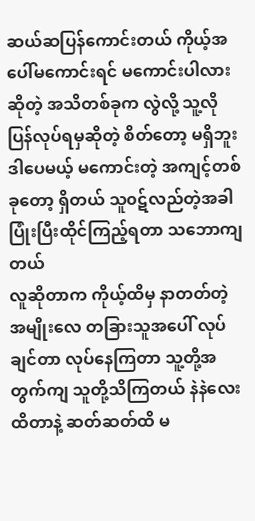ဆယ်ဆပြန်ကောင်းတယ် ကိုယ့်အပေါ်မကောင်းရင် မကောင်းပါလားဆိုတဲ့ အသိတစ်ခုက လွဲလို့ သူ့လို ပြန်လုပ်ရမှဆိုတဲ့ စိတ်တော့ မရှိဘူး ဒါပေမယ့် မကောင်းတဲ့ အကျင့်တစ်ခုတော့ ရှိတယ် သူ၀ဋ်လည်တဲ့အခါ ပြုံးပြီးထိုင်ကြည့်ရတာ သဘောကျတယ်
လူဆိုတာက ကိုယ့်ထိမှ နာတတ်တဲ့အမျိုးလေ တခြားသူအပေါ် လုပ်ချင်တာ လုပ်နေကြတာ သူ့တို့အတွက်ကျ သူတို့သိကြတယ် နဲနဲလေးထိတာနဲ့ ဆတ်ဆတ်ထိ မ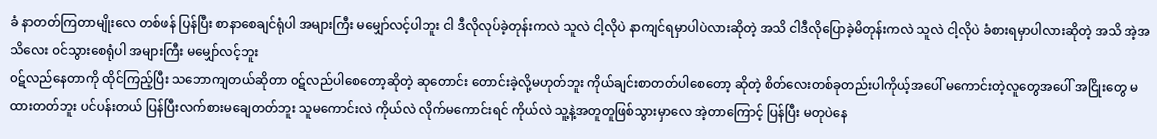ခံ နာတတ်ကြတာမျိုးလေ တစ်ဖန် ပြန်ပြီး စာနာစေချင်ရုံပါ အများကြီး မမျှော်လင့်ပါဘူး ငါ ဒီလိုလုပ်ခဲ့တုန်းကလဲ သူလဲ ငါ့လိုပဲ နာကျင်ရမှာပါပဲလားဆိုတဲ့ အသိ ငါဒီလိုပြောခဲ့မိတုန်းကလဲ သူလဲ ငါ့လိုပဲ ခံစားရမှာပါလားဆိုတဲ့ အသိ အဲ့အသိလေး ၀င်သွားစေရုံပါ အများကြီး မမျှော်လင့်ဘူး
၀ဋ်လည်နေတာကို ထိုင်ကြည့်ပြီး သဘောကျတယ်ဆိုတာ ၀ဋ်လည်ပါစေတော့ဆိုတဲ့ ဆုတောင်း တောင်းခဲ့လို့မဟုတ်ဘူး ကိုယ်ချင်းစာတတ်ပါစေတော့ ဆိုတဲ့ စိတ်လေးတစ်ခုတည်းပါကိုယ့်အပေါ် မကောင်းတဲ့လူတွေအပေါ် အငြိုးတွေ မထားတတ်ဘူး ပင်ပန်းတယ် ပြန်ပြီးလက်စားမချေတတ်ဘူး သူမကောင်းလဲ ကိုယ်လဲ လိုက်မကောင်းရင် ကိုယ်လဲ သူ့နဲ့အတူတူဖြစ်သွားမှာလေ အဲ့တာကြောင့် ပြန်ပြီး မတုပဲနေ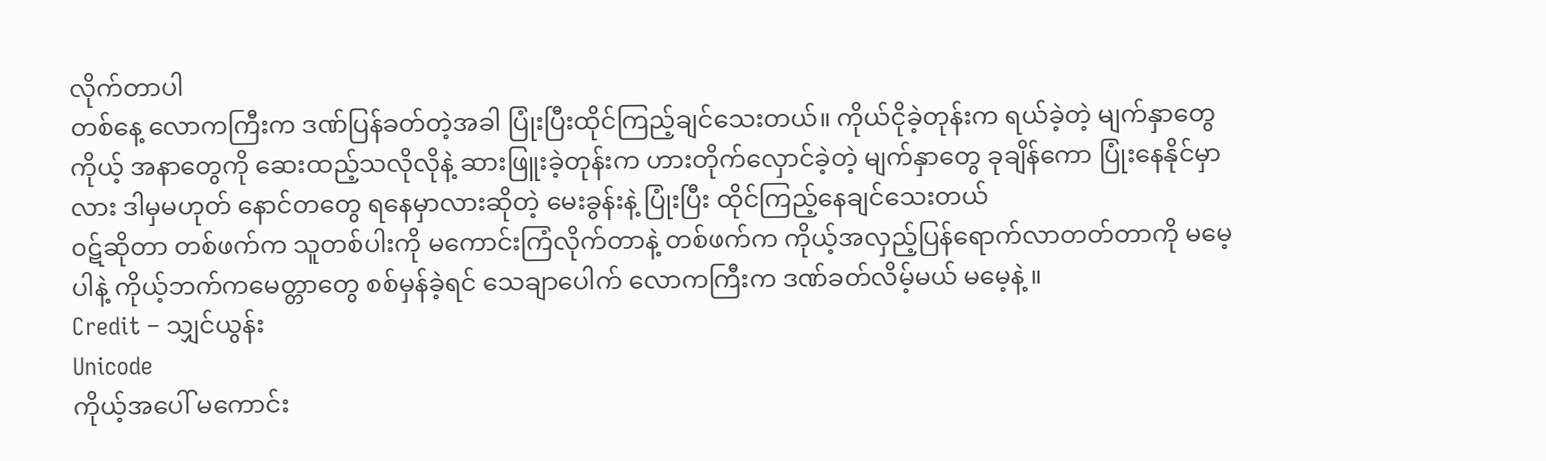လိုက်တာပါ
တစ်နေ့ လောကကြီးက ဒဏ်ပြန်ခတ်တဲ့အခါ ပြုံးပြီးထိုင်ကြည့်ချင်သေးတယ်။ ကိုယ်ငိုခဲ့တုန်းက ရယ်ခဲ့တဲ့ မျက်နှာတွေ ကိုယ့် အနာတွေကို ဆေးထည့်သလိုလိုနဲ့ ဆားဖြူးခဲ့တုန်းက ဟားတိုက်လှောင်ခဲ့တဲ့ မျက်နှာတွေ ခုချိန်ကော ပြုံးနေနိုင်မှာလား ဒါမှမဟုတ် နောင်တတွေ ရနေမှာလားဆိုတဲ့ မေးခွန်းနဲ့ ပြုံးပြီး ထိုင်ကြည့်နေချင်သေးတယ်
၀ဋ်ဆိုတာ တစ်ဖက်က သူတစ်ပါးကို မကောင်းကြံလိုက်တာနဲ့ တစ်ဖက်က ကိုယ့်အလှည့်ပြန်ရောက်လာတတ်တာကို မမေ့ပါနဲ့ ကိုယ့်ဘက်ကမေတ္တာတွေ စစ်မှန်ခဲ့ရင် သေချာပေါက် လောကကြီးက ဒဏ်ခတ်လိမ့်မယ် မမေ့နဲ့ ။
Credit – သျှင်ယွန်း
Unicode
ကိုယ့်အပေါ် မကောင်း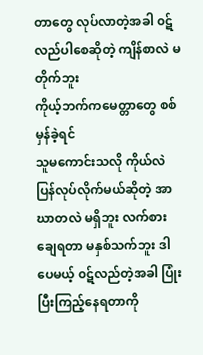တာတွေ လုပ်လာတဲ့အခါ ၀ဋ်လည်ပါစေဆိုတဲ့ ကျိန်စာလဲ မတိုက်ဘူး
ကိုယ့်ဘက်ကမေတ္တာတွေ စစ်မှန်ခဲ့ရင်
သူမကောင်းသလို ကိုယ်လဲပြန်လုပ်လိုက်မယ်ဆိုတဲ့ အာဃာတလဲ မရှိဘူး လက်စားချေရတာ မနှစ်သက်ဘူး ဒါပေမယ့် ၀ဋ်လည်တဲ့အခါ ပြုံးပြီးကြည့်နေရတာကို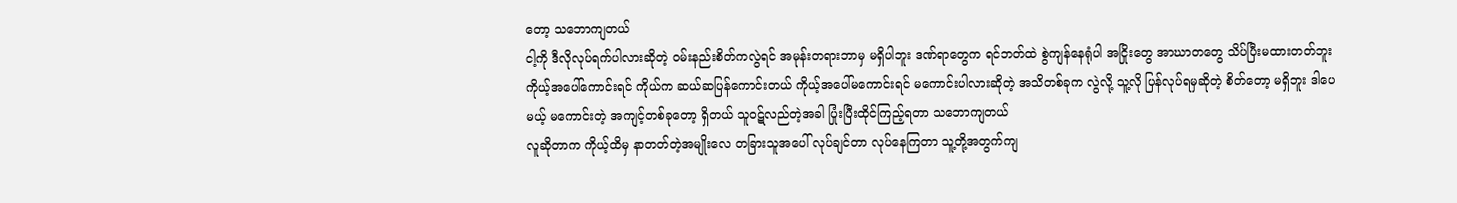တော့ သဘောကျတယ်
ငါ့ကို ဒီလိုလုပ်ရက်ပါလားဆိုတဲ့ ၀မ်းနည်းစိတ်ကလွဲရင် အမုန်းတရားဘာမှ မရှိပါဘူး ဒဏ်ရာတွေက ရင်ဘတ်ထဲ စွဲကျန်နေရုံပါ အငြိုးတွေ အာဃာတတွေ သိပ်ပြီးမထားတတ်ဘူး ကိုယ့်အပေါ်ကောင်းရင် ကိုယ်က ဆယ်ဆပြန်ကောင်းတယ် ကိုယ့်အပေါ်မကောင်းရင် မကောင်းပါလားဆိုတဲ့ အသိတစ်ခုက လွဲလို့ သူ့လို ပြန်လုပ်ရမှဆိုတဲ့ စိတ်တော့ မရှိဘူး ဒါပေမယ့် မကောင်းတဲ့ အကျင့်တစ်ခုတော့ ရှိတယ် သူ၀ဋ်လည်တဲ့အခါ ပြုံးပြီးထိုင်ကြည့်ရတာ သဘောကျတယ်
လူဆိုတာက ကိုယ့်ထိမှ နာတတ်တဲ့အမျိုးလေ တခြားသူအပေါ် လုပ်ချင်တာ လုပ်နေကြတာ သူ့တို့အတွက်ကျ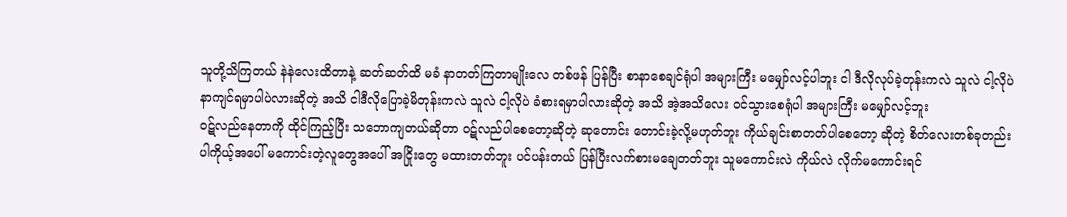သူတို့သိကြတယ် နဲနဲလေးထိတာနဲ့ ဆတ်ဆတ်ထိ မခံ နာတတ်ကြတာမျိုးလေ တစ်ဖန် ပြန်ပြီး စာနာစေချင်ရုံပါ အများကြီး မမျှော်လင့်ပါဘူး ငါ ဒီလိုလုပ်ခဲ့တုန်းကလဲ သူလဲ ငါ့လိုပဲ နာကျင်ရမှာပါပဲလားဆိုတဲ့ အသိ ငါဒီလိုပြောခဲ့မိတုန်းကလဲ သူလဲ ငါ့လိုပဲ ခံစားရမှာပါလားဆိုတဲ့ အသိ အဲ့အသိလေး ၀င်သွားစေရုံပါ အများကြီး မမျှော်လင့်ဘူး
၀ဋ်လည်နေတာကို ထိုင်ကြည့်ပြီး သဘောကျတယ်ဆိုတာ ၀ဋ်လည်ပါစေတော့ဆိုတဲ့ ဆုတောင်း တောင်းခဲ့လို့မဟုတ်ဘူး ကိုယ်ချင်းစာတတ်ပါစေတော့ ဆိုတဲ့ စိတ်လေးတစ်ခုတည်းပါကိုယ့်အပေါ် မကောင်းတဲ့လူတွေအပေါ် အငြိုးတွေ မထားတတ်ဘူး ပင်ပန်းတယ် ပြန်ပြီးလက်စားမချေတတ်ဘူး သူမကောင်းလဲ ကိုယ်လဲ လိုက်မကောင်းရင်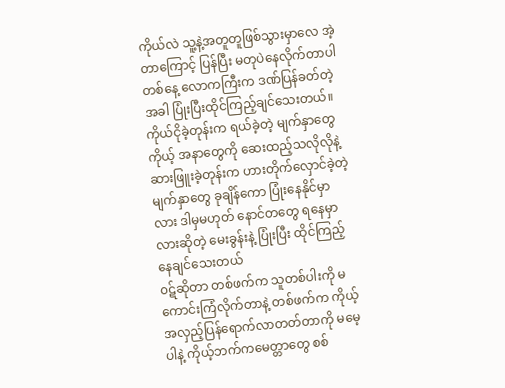ကိုယ်လဲ သူ့နဲ့အတူတူဖြစ်သွားမှာလေ အဲ့တာကြောင့် ပြန်ပြီး မတုပဲနေလိုက်တာပါ
တစ်နေ့ လောကကြီးက ဒဏ်ပြန်ခတ်တဲ့အခါ ပြုံးပြီးထိုင်ကြည့်ချင်သေးတယ်။ ကိုယ်ငိုခဲ့တုန်းက ရယ်ခဲ့တဲ့ မျက်နှာတွေ ကိုယ့် အနာတွေကို ဆေးထည့်သလိုလိုနဲ့ ဆားဖြူးခဲ့တုန်းက ဟားတိုက်လှောင်ခဲ့တဲ့ မျက်နှာတွေ ခုချိန်ကော ပြုံးနေနိုင်မှာလား ဒါမှမဟုတ် နောင်တတွေ ရနေမှာလားဆိုတဲ့ မေးခွန်းနဲ့ ပြုံးပြီး ထိုင်ကြည့်နေချင်သေးတယ်
၀ဋ်ဆိုတာ တစ်ဖက်က သူတစ်ပါးကို မကောင်းကြံလိုက်တာနဲ့ တစ်ဖက်က ကိုယ့်အလှည့်ပြန်ရောက်လာတတ်တာကို မမေ့ပါနဲ့ ကိုယ့်ဘက်ကမေတ္တာတွေ စစ်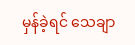မှန်ခဲ့ရင် သေချာ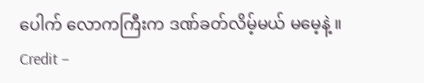ပေါက် လောကကြီးက ဒဏ်ခတ်လိမ့်မယ် မမေ့နဲ့ ။
Credit –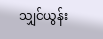သျှင်ယွန်း